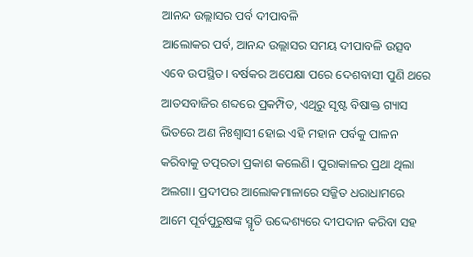ଆନନ୍ଦ ଉଲ୍ଲାସର ପର୍ବ ଦୀପାବଳି
ଆଲୋକର ପର୍ବ, ଆନନ୍ଦ ଉଲ୍ଲାସର ସମୟ ଦୀପାବଳି ଉତ୍ସବ ଏବେ ଉପସ୍ଥିତ। ବର୍ଷକର ଅପେକ୍ଷା ପରେ ଦେଶବାସୀ ପୁଣି ଥରେ ଆତସବାଜିର ଶବ୍ଦରେ ପ୍ରକମ୍ପିତ, ଏଥିରୁ ସୃଷ୍ଟ ବିଷାକ୍ତ ଗ୍ୟାସ ଭିତରେ ଅଣ ନିଃଶ୍ବାସୀ ହୋଇ ଏହି ମହାନ ପର୍ବକୁ ପାଳନ କରିବାକୁ ତତ୍ପରତା ପ୍ରକାଶ କଲେଣି। ପୁରାକାଳର ପ୍ରଥା ଥିଲା ଅଲଗା। ପ୍ରଦୀପର ଆଲୋକମାଳାରେ ସଜ୍ଜିତ ଧରାଧାମରେ ଆମେ ପୂର୍ବପୁରୁଷଙ୍କ ସ୍ମୃତି ଉଦ୍ଦେଶ୍ୟରେ ଦୀପଦାନ କରିବା ସହ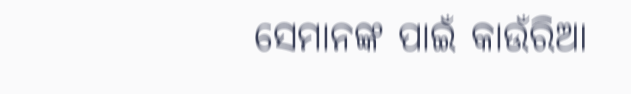ସେମାନଙ୍କ ପାଇଁ କାଉଁରିଆ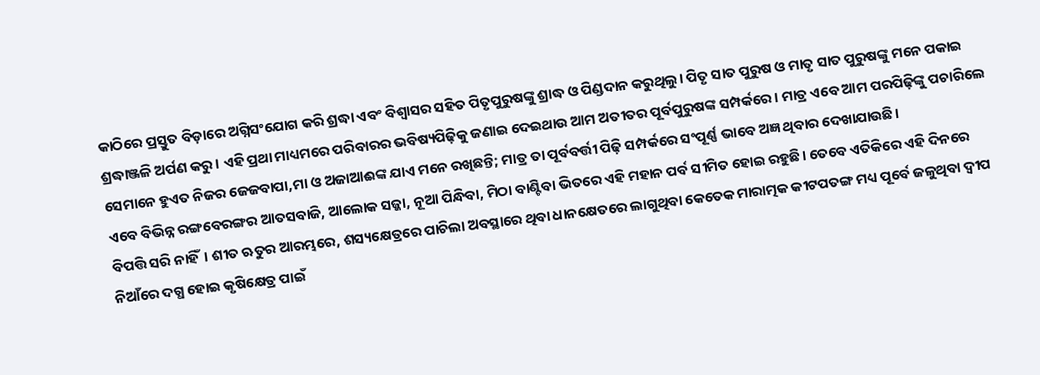କାଠିରେ ପ୍ରସ୍ତୁତ ବିଡ଼ାରେ ଅଗ୍ନିସଂଯୋଗ କରି ଶ୍ରଦ୍ଧା ଏବଂ ବିଶ୍ବାସର ସହିତ ପିତୃପୁରୁଷଙ୍କୁ ଶ୍ରାଦ୍ଧ ଓ ପିଣ୍ଡଦାନ କରୁଥିଲୁ। ପିତୃ ସାତ ପୁରୁଷ ଓ ମାତୃ ସାତ ପୁରୁଷଙ୍କୁ ମନେ ପକାଇ ଶ୍ରଦ୍ଧାଞ୍ଜଳି ଅର୍ପଣ କରୁ। ଏହି ପ୍ରଥା ମାଧ୍ୟମରେ ପରିବାରର ଭବିଷ୍ୟପିଢ଼ିକୁ ଜଣାଇ ଦେଇଥାଉ ଆମ ଅତୀତର ପୂର୍ବପୁରୁଷଙ୍କ ସମ୍ପର୍କରେ। ମାତ୍ର ଏବେ ଆମ ପରପିଢ଼ିଙ୍କୁ ପଚାରିଲେ ସେମାନେ ହୁଏତ ନିଜର ଜେଜବାପା,ମା ଓ ଅଜାଆଈଙ୍କ ଯାଏ ମନେ ରଖିଛନ୍ତି; ମାତ୍ର ତା ପୂର୍ବବର୍ତ୍ତୀ ପିଢ଼ି ସମ୍ପର୍କରେ ସଂପୂର୍ଣ୍ଣ ଭାବେ ଅଜ୍ଞ ଥିବାର ଦେଖାଯାଉଛି।
ଏବେ ବିଭିନ୍ନ ରଙ୍ଗବେରଙ୍ଗର ଆତସବାଜି, ଆଲୋକ ସଜ୍ଜା, ନୂଆ ପିନ୍ଧିବା, ମିଠା ବାଣ୍ଟିବା ଭିତରେ ଏହି ମହାନ ପର୍ବ ସୀମିତ ହୋଇ ରହୁଛି। ତେବେ ଏତିକିରେ ଏହି ଦିନରେ ବିପତ୍ତି ସରି ନାହିଁ। ଶୀତ ଋତୁର ଆରମ୍ଭରେ, ଶସ୍ୟକ୍ଷେତ୍ରରେ ପାଚିଲା ଅବସ୍ଥାରେ ଥିବା ଧାନକ୍ଷେତରେ ଲାଗୁଥିବା କେତେକ ମାରାତ୍ମକ କୀଟପତଙ୍ଗ ମଧ୍ୟ ପୂର୍ବେ ଜଳୁଥିବା ଦ୍ବୀପ ନିଆଁରେ ଦଗ୍ଧ ହୋଇ କୃଷିକ୍ଷେତ୍ର ପାଇଁ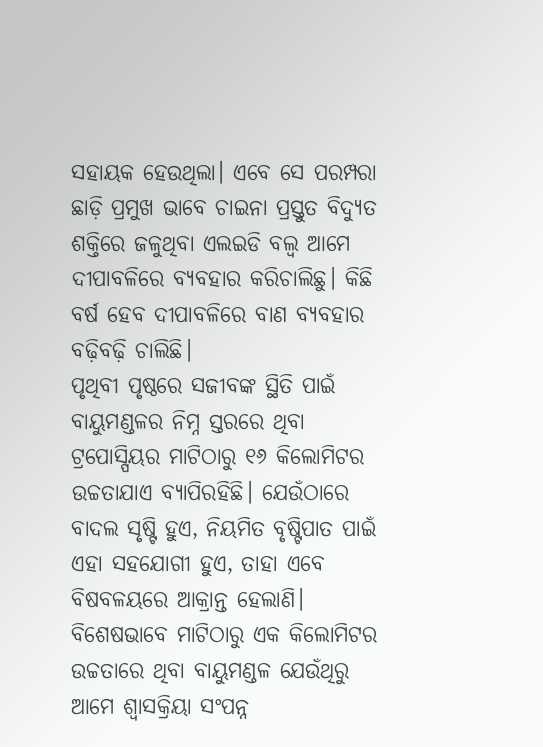ସହାୟକ ହେଉଥିଲା। ଏବେ ସେ ପରମ୍ପରା ଛାଡ଼ି ପ୍ରମୁଖ ଭାବେ ଚାଇନା ପ୍ରସ୍ତୁତ ବିଦ୍ୟୁତ ଶକ୍ତିରେ ଜଳୁଥିବା ଏଲଇଡି ବଲ୍ବ ଆମେ ଦୀପାବଳିରେ ବ୍ୟବହାର କରିଚାଲିଛୁ। କିଛି ବର୍ଷ ହେବ ଦୀପାବଳିରେ ବାଣ ବ୍ୟବହାର ବଢ଼ିବଢ଼ି ଚାଲିଛି।
ପୃଥିବୀ ପୃଷ୍ଠରେ ସଜୀବଙ୍କ ସ୍ଥିତି ପାଇଁ ବାୟୁମଣ୍ଡଳର ନିମ୍ନ ସ୍ତରରେ ଥିବା ଟ୍ରପୋସ୍ପିୟର ମାଟିଠାରୁ ୧୬ କିଲୋମିଟର ଉଚ୍ଚତାଯାଏ ବ୍ୟାପିରହିଛି। ଯେଉଁଠାରେ ବାଦଲ ସୃଷ୍ଟି ହୁଏ, ନିୟମିତ ବୃଷ୍ଟିପାତ ପାଇଁ ଏହା ସହଯୋଗୀ ହୁଏ, ତାହା ଏବେ ବିଷବଳୟରେ ଆକ୍ରାନ୍ତ ହେଲାଣି। ବିଶେଷଭାବେ ମାଟିଠାରୁ ଏକ କିଲୋମିଟର ଉଚ୍ଚତାରେ ଥିବା ବାୟୁମଣ୍ଡଳ ଯେଉଁଥିରୁ ଆମେ ଶ୍ବାସକ୍ରିୟା ସଂପନ୍ନ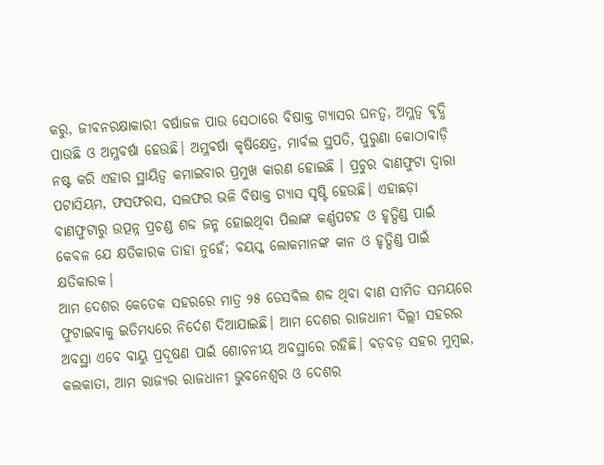କରୁ, ଜୀବନରକ୍ଷାକାରୀ ବର୍ଷାଜଳ ପାଉ ସେଠାରେ ବିଷାକ୍ତ ଗ୍ୟାସର ଘନତ୍ବ, ଅମ୍ଳତ୍ବ ବୃଦ୍ଧି ପାଉଛି ଓ ଅମ୍ଳବର୍ଷା ହେଉଛି। ଅମ୍ଳବର୍ଷା କୃଷିକ୍ଷେତ୍ର, ମାର୍ବଲ ସ୍ଥପତି, ପୁରୁଣା କୋଠାବାଡ଼ି ନଷ୍ଟ କରି ଏହାର ସ୍ଥାୟିତ୍ବ କମାଇବାର ପ୍ରମୁଖ କାରଣ ହୋଇଛି । ପ୍ରଚୁର ବାଣଫୁଟା ଦ୍ବାରା ପଟାସିୟମ, ଫସଫରସ, ସଲଫର ଭଳି ବିଷାକ୍ତ ଗ୍ୟାସ ସୃଷ୍ଟି ହେଉଛି। ଏହାଛଡ଼ା ବାଣଫୁଟାରୁ ଉତ୍ପନ୍ନ ପ୍ରଚଣ୍ଡ ଶବ୍ଦ ଜନ୍ମ ହୋଇଥିବା ପିଲାଙ୍କ କର୍ଣ୍ଣପଟହ ଓ ହୃତ୍ପିଣ୍ଡ ପାଇଁ କେବଳ ଯେ କ୍ଷତିକାରକ ତାହା ନୁହେଁ; ବୟସ୍କ ଲୋକମାନଙ୍କ କାନ ଓ ହୃତ୍ପିଣ୍ଡ ପାଇଁ କ୍ଷତିକାରକ।
ଆମ ଦେଶର କେତେକ ସହରରେ ମାତ୍ର ୨୫ ଡେସବିଲ ଶବ୍ଦ ଥିବା ବାଣ ସୀମିତ ସମୟରେ ଫୁଟାଇବାକୁ ଇତିମଧ୍ୟରେ ନିର୍ଦେଶ ଦିଆଯାଇଛି। ଆମ ଦେଶର ରାଜଧାନୀ ଦିଲ୍ଲୀ ସହରର ଅବସ୍ଥା ଏବେ ବାୟୁ ପ୍ରଦୂଷଣ ପାଇଁ ଶୋଚନୀୟ ଅବସ୍ଥାରେ ରହିଛି। ବଡ଼ବଡ଼ ସହର ମୁମ୍ବଇ, କଲକାତା, ଆମ ରାଜ୍ୟର ରାଜଧାନୀ ଭୁବନେଶ୍ବର ଓ ଦେଶର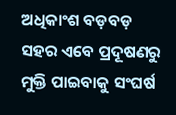ଅଧିକାଂଶ ବଡ଼ବଡ଼ ସହର ଏବେ ପ୍ରଦୂଷଣରୁ ମୁକ୍ତି ପାଇବାକୁ ସଂଘର୍ଷ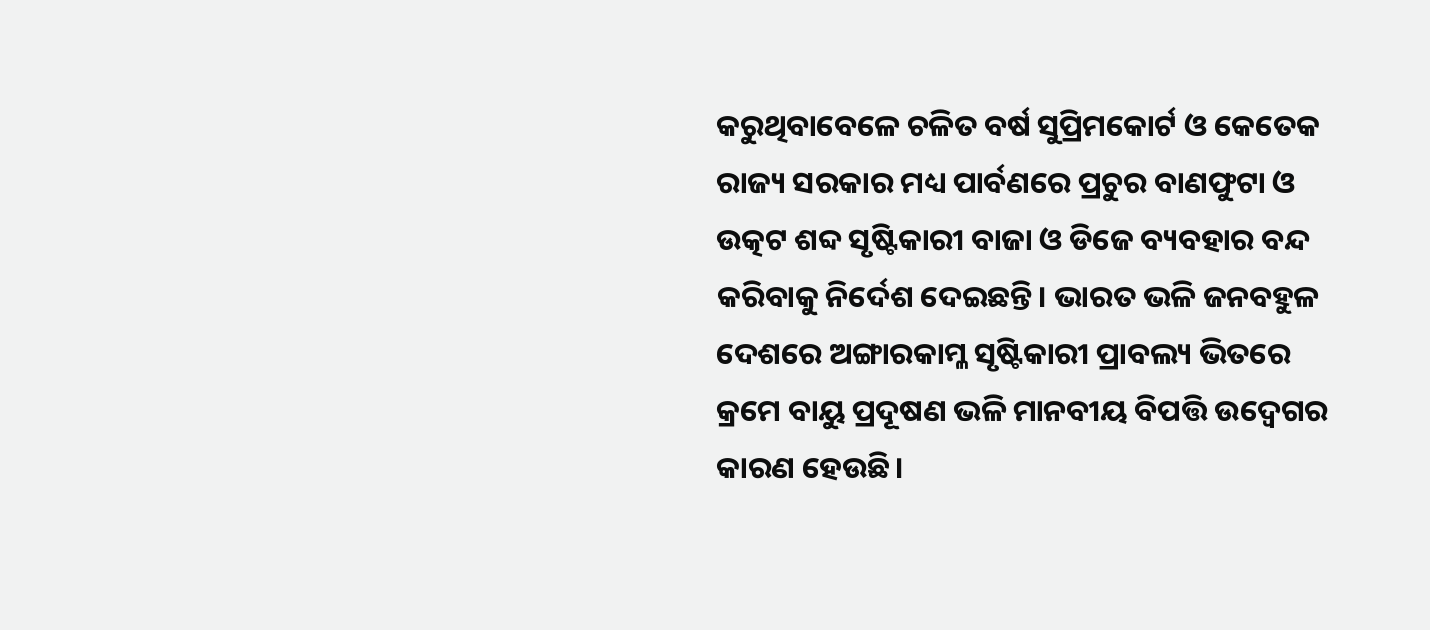କରୁଥିବାବେଳେ ଚଳିତ ବର୍ଷ ସୁପ୍ରିମକୋର୍ଟ ଓ କେତେକ ରାଜ୍ୟ ସରକାର ମଧ୍ୟ ପାର୍ବଣରେ ପ୍ରଚୁର ବାଣଫୁଟା ଓ ଉତ୍କଟ ଶବ୍ଦ ସୃଷ୍ଟିକାରୀ ବାଜା ଓ ଡିଜେ ବ୍ୟବହାର ବନ୍ଦ କରିବାକୁ ନିର୍ଦେଶ ଦେଇଛନ୍ତି। ଭାରତ ଭଳି ଜନବହୁଳ ଦେଶରେ ଅଙ୍ଗାରକାମ୍ଳ ସୃଷ୍ଟିକାରୀ ପ୍ରାବଲ୍ୟ ଭିତରେ କ୍ରମେ ବାୟୁ ପ୍ରଦୂଷଣ ଭଳି ମାନବୀୟ ବିପତ୍ତି ଉଦ୍ବେଗର କାରଣ ହେଉଛି।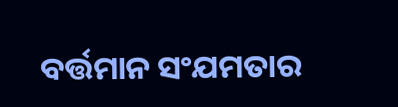ବର୍ତ୍ତମାନ ସଂଯମତାର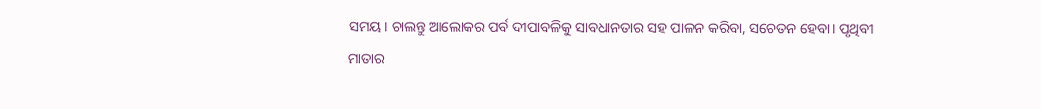ସମୟ। ଚାଲନ୍ତୁ ଆଲୋକର ପର୍ବ ଦୀପାବଳିକୁ ସାବଧାନତାର ସହ ପାଳନ କରିବା, ସଚେତନ ହେବା। ପୃଥିବୀ ମାତାର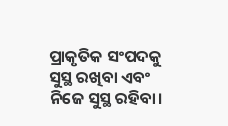ପ୍ରାକୃତିକ ସଂପଦକୁ ସୁସ୍ଥ ରଖିବା ଏବଂ ନିଜେ ସୁସ୍ଥ ରହିବା।